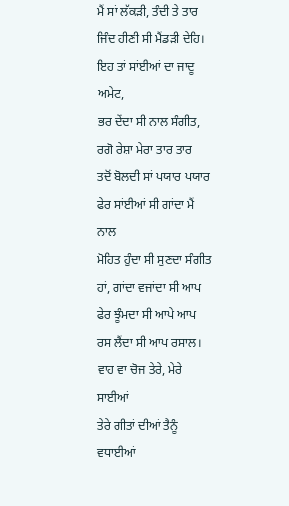ਮੈਂ ਸਾਂ ਲੱਕੜੀ, ਤੰਦੀ ਤੇ ਤਾਰ
ਜਿੰਦ ਹੀਣੀ ਸੀ ਮੈਂਡੜੀ ਦੇਹਿ।
ਇਹ ਤਾਂ ਸਾਂਈਆਂ ਦਾ ਜਾਦੂ ਅਮੇਟ,
ਭਰ ਦੇਂਦਾ ਸੀ ਨਾਲ ਸੰਗੀਤ,
ਰਗੋ ਰੇਸ਼ਾ ਮੇਰਾ ਤਾਰ ਤਾਰ
ਤਦੋਂ ਬੋਲਦੀ ਸਾਂ ਪਯਾਰ ਪਯਾਰ
ਫੇਰ ਸਾਂਈਆਂ ਸੀ ਗਾਂਦਾ ਮੈਂ ਨਾਲ
ਮੋਹਿਤ ਹੁੰਦਾ ਸੀ ਸੁਣਦਾ ਸੰਗੀਤ
ਹਾਂ, ਗਾਂਦਾ ਵਜਾਂਦਾ ਸੀ ਆਪ
ਫੇਰ ਝੂੰਮਦਾ ਸੀ ਆਪੇ ਆਪ
ਰਸ ਲੈਂਦਾ ਸੀ ਆਪ ਰਸਾਲ।
ਵਾਹ ਵਾ ਚੋਜ ਤੇਰੇ, ਮੇਰੇ ਸਾਈਆਂ
ਤੇਰੇ ਗੀਤਾਂ ਦੀਆਂ ਤੈਨੂੰ ਵਧਾਈਆਂ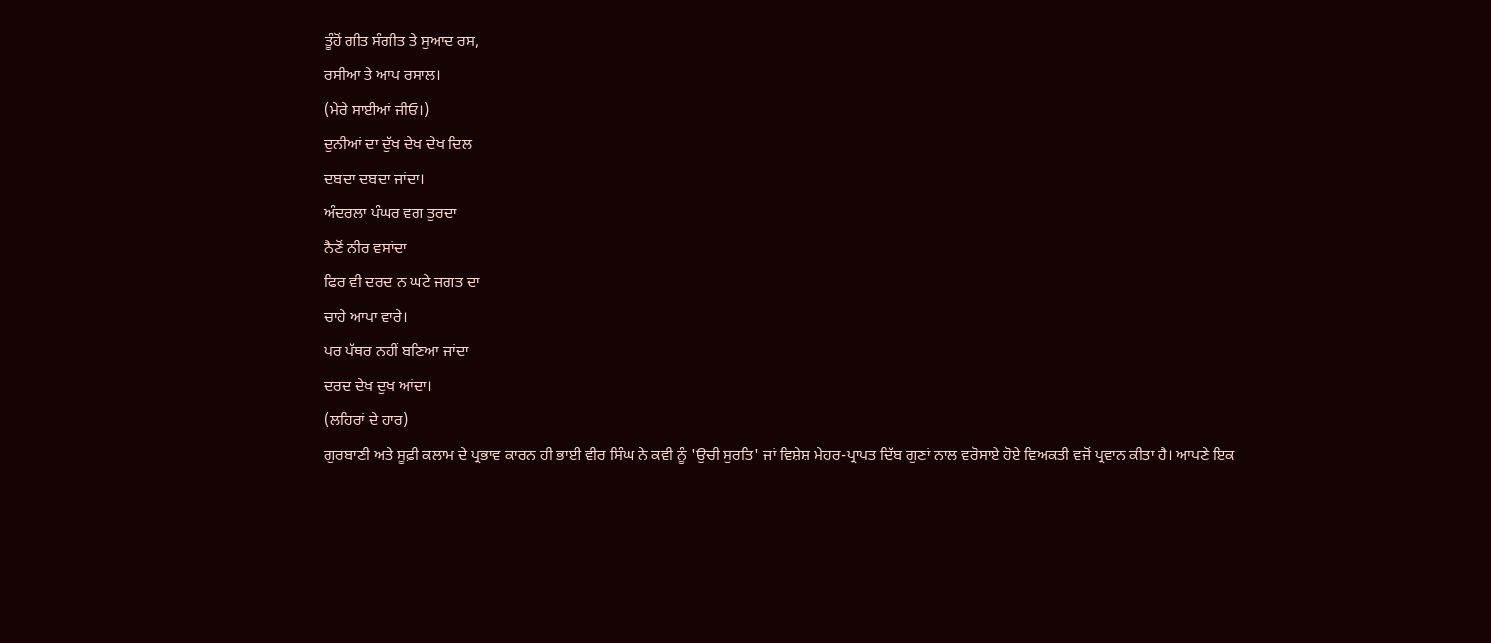ਤੂੰਹੋਂ ਗੀਤ ਸੰਗੀਤ ਤੇ ਸੁਆਦ ਰਸ,
ਰਸੀਆ ਤੇ ਆਪ ਰਸਾਲ।
(ਮੇਰੇ ਸਾਈਆਂ ਜੀਓ।)
ਦੁਨੀਆਂ ਦਾ ਦੁੱਖ ਦੇਖ ਦੇਖ ਦਿਲ
ਦਬਦਾ ਦਬਦਾ ਜਾਂਦਾ।
ਅੰਦਰਲਾ ਪੰਘਰ ਵਗ ਤੁਰਦਾ
ਨੈਣੋਂ ਨੀਰ ਵਸਾਂਦਾ
ਫਿਰ ਵੀ ਦਰਦ ਨ ਘਟੇ ਜਗਤ ਦਾ
ਚਾਹੇ ਆਪਾ ਵਾਰੇ।
ਪਰ ਪੱਥਰ ਨਹੀਂ ਬਣਿਆ ਜਾਂਦਾ
ਦਰਦ ਦੇਖ ਦੁਖ ਆਂਦਾ।
(ਲਹਿਰਾਂ ਦੇ ਹਾਰ)
ਗੁਰਬਾਣੀ ਅਤੇ ਸੂਫ਼ੀ ਕਲਾਮ ਦੇ ਪ੍ਰਭਾਵ ਕਾਰਨ ਹੀ ਭਾਈ ਵੀਰ ਸਿੰਘ ਨੇ ਕਵੀ ਨੂੰ 'ਉਚੀ ਸੁਰਤਿ' ਜਾਂ ਵਿਸ਼ੇਸ਼ ਮੇਹਰ-ਪ੍ਰਾਪਤ ਦਿੱਬ ਗੁਣਾਂ ਨਾਲ ਵਰੋਸਾਏ ਹੋਏ ਵਿਅਕਤੀ ਵਜੋਂ ਪ੍ਰਵਾਨ ਕੀਤਾ ਹੈ। ਆਪਣੇ ਇਕ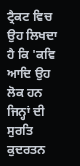ਟ੍ਰੈਕਟ ਵਿਚ ਉਹ ਲਿਖਦਾ ਹੈ ਕਿ 'ਕਵਿ ਆਦਿ ਉਹ ਲੋਕ ਹਨ ਜਿਨ੍ਹਾਂ ਦੀ ਸੁਰਤਿ ਕੁਦਰਤਨ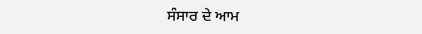ਸੰਸਾਰ ਦੇ ਆਮ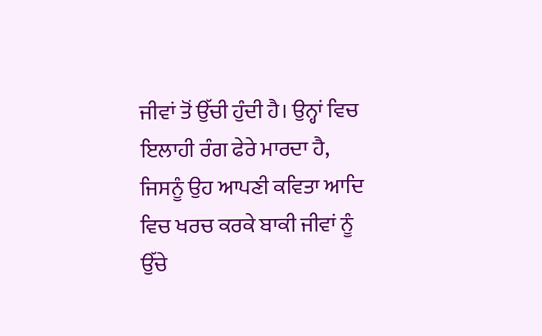ਜੀਵਾਂ ਤੋਂ ਉੱਚੀ ਹੁੰਦੀ ਹੈ। ਉਨ੍ਹਾਂ ਵਿਚ ਇਲਾਹੀ ਰੰਗ ਫੇਰੇ ਮਾਰਦਾ ਹੈ, ਜਿਸਨੂੰ ਉਹ ਆਪਣੀ ਕਵਿਤਾ ਆਦਿ ਵਿਚ ਖਰਚ ਕਰਕੇ ਬਾਕੀ ਜੀਵਾਂ ਨੂੰ ਉੱਚੇ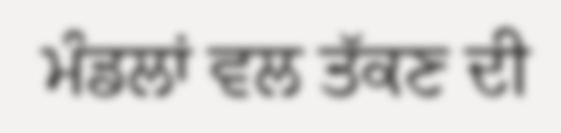ਮੰਡਲਾਂ ਵਲ ਤੱਕਣ ਦੀ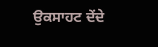ਉਕਸਾਹਟ ਦੇਂਦੇ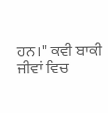ਹਨ।" ਕਵੀ ਬਾਕੀ ਜੀਵਾਂ ਵਿਚ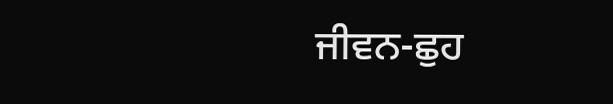ਜੀਵਨ-ਛੁਹ